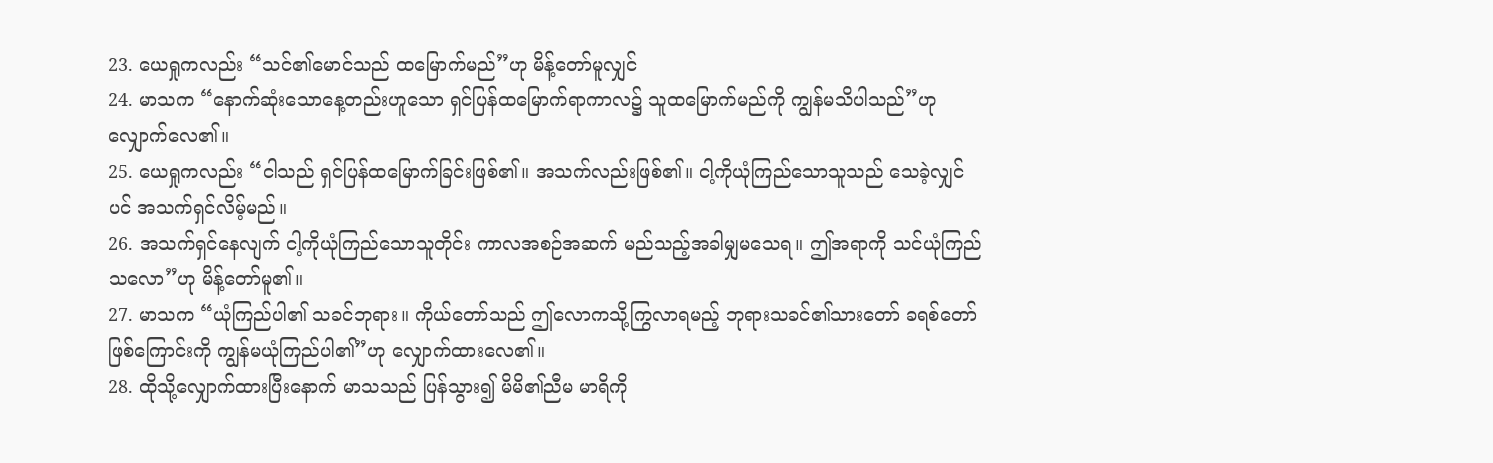23. ယေရှုကလည်း “သင်၏မောင်သည် ထမြောက်မည်”ဟု မိန့်တော်မူလျှင်
24. မာသက “နောက်ဆုံးသောနေ့တည်းဟူသော ရှင်ပြန်ထမြောက်ရာကာလ၌ သူထမြောက်မည်ကို ကျွန်မသိပါသည်”ဟု လျှောက်လေ၏။
25. ယေရှုကလည်း “ငါသည် ရှင်ပြန်ထမြောက်ခြင်းဖြစ်၏။ အသက်လည်းဖြစ်၏။ ငါ့ကိုယုံကြည်သောသူသည် သေခဲ့လျှင်ပင် အသက်ရှင်လိမ့်မည်။
26. အသက်ရှင်နေလျက် ငါ့ကိုယုံကြည်သောသူတိုင်း ကာလအစဉ်အဆက် မည်သည့်အခါမျှမသေရ။ ဤအရာကို သင်ယုံကြည်သလော”ဟု မိန့်တော်မူ၏။
27. မာသက “ယုံကြည်ပါ၏ သခင်ဘုရား။ ကိုယ်တော်သည် ဤလောကသို့ကြွလာရမည့် ဘုရားသခင်၏သားတော် ခရစ်တော်ဖြစ်ကြောင်းကို ကျွန်မယုံကြည်ပါ၏”ဟု လျှောက်ထားလေ၏။
28. ထိုသို့လျှောက်ထားပြီးနောက် မာသသည် ပြန်သွား၍ မိမိ၏ညီမ မာရိကို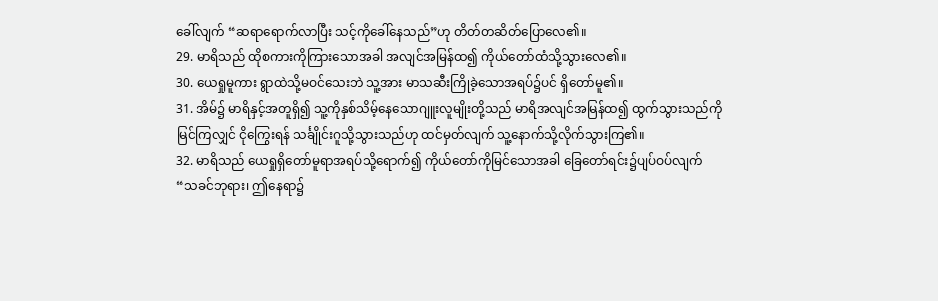ခေါ်လျက် “ဆရာရောက်လာပြီး သင့်ကိုခေါ်နေသည်”ဟု တိတ်တဆိတ်ပြောလေ၏။
29. မာရိသည် ထိုစကားကိုကြားသောအခါ အလျင်အမြန်ထ၍ ကိုယ်တော်ထံသို့သွားလေ၏။
30. ယေရှုမူကား ရွာထဲသို့မဝင်သေးဘဲ သူ့အား မာသဆီးကြိုခဲ့သောအရပ်၌ပင် ရှိတော်မူ၏။
31. အိမ်၌ မာရိနှင့်အတူရှိ၍ သူ့ကိုနှစ်သိမ့်နေသောဂျူးလူမျိုးတို့သည် မာရိအလျင်အမြန်ထ၍ ထွက်သွားသည်ကိုမြင်ကြလျှင် ငိုကြွေးရန် သင်္ချိုင်းဂူသို့သွားသည်ဟု ထင်မှတ်လျက် သူ့နောက်သို့လိုက်သွားကြ၏။
32. မာရိသည် ယေရှုရှိတော်မူရာအရပ်သို့ရောက်၍ ကိုယ်တော်ကိုမြင်သောအခါ ခြေတော်ရင်း၌ပျပ်ဝပ်လျက် “သခင်ဘုရား၊ ဤနေရာ၌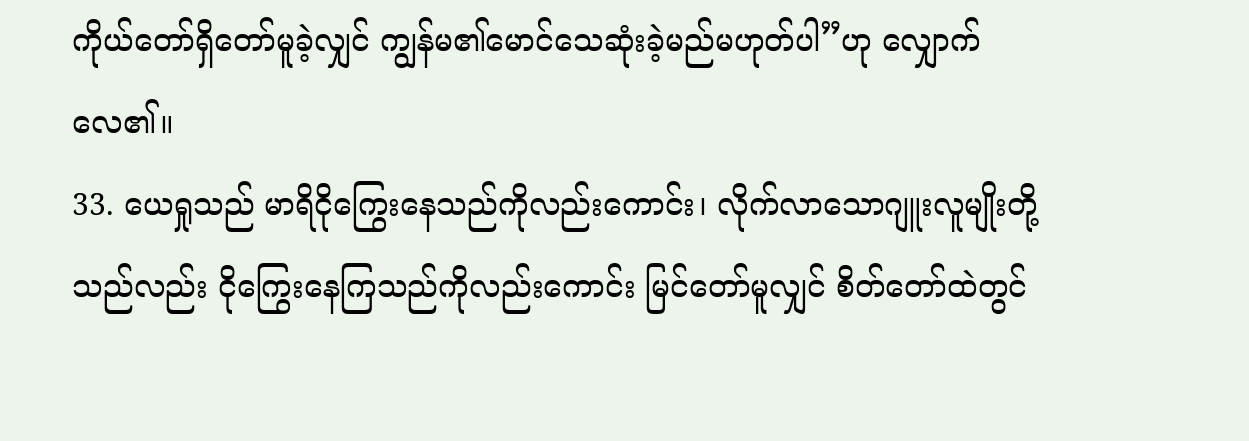ကိုယ်တော်ရှိတော်မူခဲ့လျှင် ကျွန်မ၏မောင်သေဆုံးခဲ့မည်မဟုတ်ပါ”ဟု လျှောက်လေ၏။
33. ယေရှုသည် မာရိငိုကြွေးနေသည်ကိုလည်းကောင်း၊ လိုက်လာသောဂျူးလူမျိုးတို့သည်လည်း ငိုကြွေးနေကြသည်ကိုလည်းကောင်း မြင်တော်မူလျှင် စိတ်တော်ထဲတွင်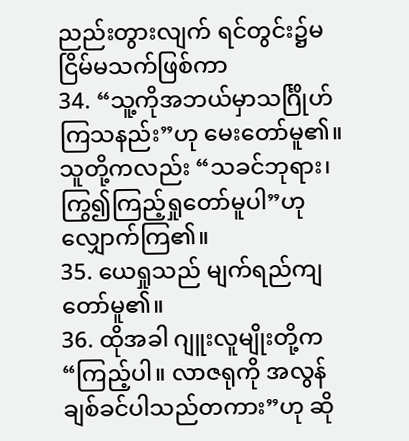ညည်းတွားလျက် ရင်တွင်း၌မငြိမ်မသက်ဖြစ်ကာ
34. “သူ့ကိုအဘယ်မှာသင်္ဂြိုဟ်ကြသနည်း”ဟု မေးတော်မူ၏။ သူတို့ကလည်း “သခင်ဘုရား၊ ကြွ၍ကြည့်ရှုတော်မူပါ”ဟု လျှောက်ကြ၏။
35. ယေရှုသည် မျက်ရည်ကျတော်မူ၏။
36. ထိုအခါ ဂျူးလူမျိုးတို့က “ကြည့်ပါ။ လာဇရုကို အလွန်ချစ်ခင်ပါသည်တကား”ဟု ဆို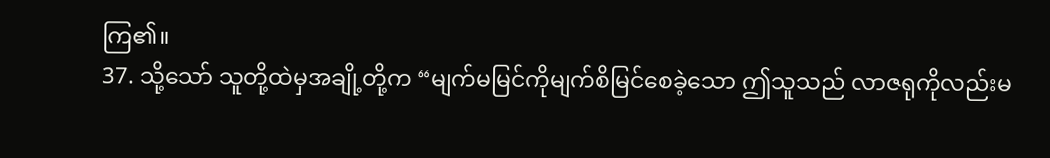ကြ၏။
37. သို့သော် သူတို့ထဲမှအချို့တို့က “မျက်မမြင်ကိုမျက်စိမြင်စေခဲ့သော ဤသူသည် လာဇရုကိုလည်းမ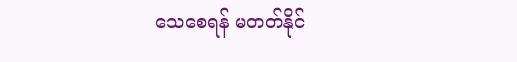သေစေရန် မတတ်နိုင်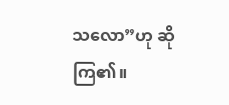သလော”ဟု ဆိုကြ၏။